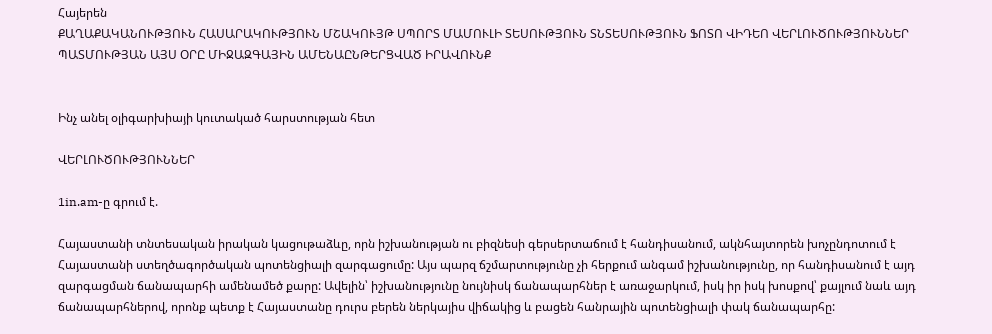Հայերեն
ՔԱՂԱՔԱԿԱՆՈՒԹՅՈՒՆ ՀԱՍԱՐԱԿՈՒԹՅՈՒՆ ՄՇԱԿՈՒՅԹ ՍՊՈՐՏ ՄԱՄՈՒԼԻ ՏԵՍՈՒԹՅՈՒՆ ՏՆՏԵՍՈՒԹՅՈՒՆ ՖՈՏՈ ՎԻԴԵՈ ՎԵՐԼՈՒԾՈՒԹՅՈՒՆՆԵՐ ՊԱՏՄՈՒԹՅԱՆ ԱՅՍ ՕՐԸ ՄԻՋԱԶԳԱՅԻՆ ԱՄԵՆԱԸՆԹԵՐՑՎԱԾ ԻՐԱՎՈՒՆՔ


Ինչ անել օլիգարխիայի կուտակած հարստության հետ

ՎԵՐԼՈՒԾՈՒԹՅՈՒՆՆԵՐ

1in.am-ը գրում է.

Հայաստանի տնտեսական իրական կացութաձևը, որն իշխանության ու բիզնեսի գերսերտաճում է հանդիսանում, ակնհայտորեն խոչընդոտում է Հայաստանի ստեղծագործական պոտենցիալի զարգացումը: Այս պարզ ճշմարտությունը չի հերքում անգամ իշխանությունը, որ հանդիսանում է այդ զարգացման ճանապարհի ամենամեծ քարը: Ավելին՝ իշխանությունը նույնիսկ ճանապարհներ է առաջարկում, իսկ իր իսկ խոսքով՝ քայլում նաև այդ ճանապարհներով, որոնք պետք է Հայաստանը դուրս բերեն ներկայիս վիճակից և բացեն հանրային պոտենցիալի փակ ճանապարհը: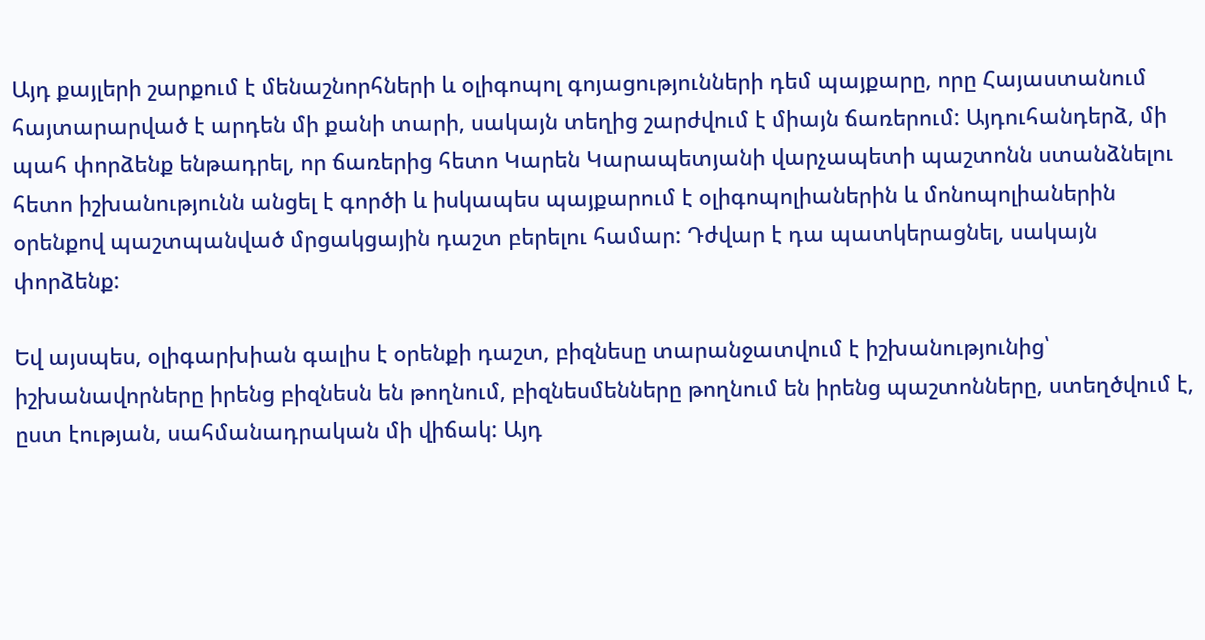Այդ քայլերի շարքում է մենաշնորհների և օլիգոպոլ գոյացությունների դեմ պայքարը, որը Հայաստանում հայտարարված է արդեն մի քանի տարի, սակայն տեղից շարժվում է միայն ճառերում: Այդուհանդերձ, մի պահ փորձենք ենթադրել, որ ճառերից հետո Կարեն Կարապետյանի վարչապետի պաշտոնն ստանձնելու հետո իշխանությունն անցել է գործի և իսկապես պայքարում է օլիգոպոլիաներին և մոնոպոլիաներին օրենքով պաշտպանված մրցակցային դաշտ բերելու համար: Դժվար է դա պատկերացնել, սակայն փորձենք:

Եվ այսպես, օլիգարխիան գալիս է օրենքի դաշտ, բիզնեսը տարանջատվում է իշխանությունից՝ իշխանավորները իրենց բիզնեսն են թողնում, բիզնեսմենները թողնում են իրենց պաշտոնները, ստեղծվում է, ըստ էության, սահմանադրական մի վիճակ: Այդ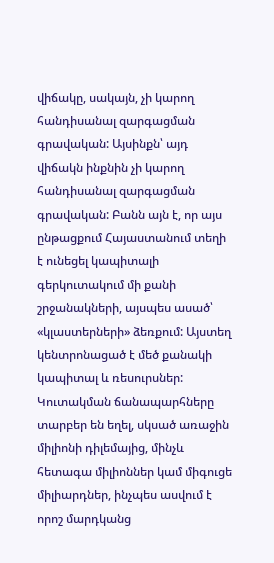վիճակը, սակայն, չի կարող հանդիսանալ զարգացման գրավական: Այսինքն՝ այդ վիճակն ինքնին չի կարող հանդիսանալ զարգացման գրավական: Բանն այն է, որ այս ընթացքում Հայաստանում տեղի է ունեցել կապիտալի գերկուտակում մի քանի շրջանակների, այսպես ասած՝ «կլաստերների» ձեռքում: Այստեղ կենտրոնացած է մեծ քանակի կապիտալ և ռեսուրսներ: Կուտակման ճանապարհները տարբեր են եղել, սկսած առաջին միլիոնի դիլեմայից, մինչև հետագա միլիոններ կամ միգուցե միլիարդներ, ինչպես ասվում է որոշ մարդկանց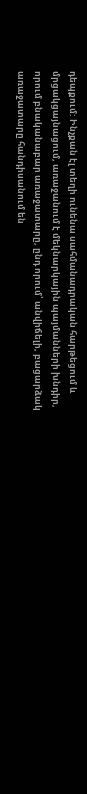դեպքում: Ինչքան էլ տեղի ունենա սահմանադրական հարթեցում և մրցակցայնացում, առաջանում է մեկնարկային պայմանների խնդիր, որում բնականաբար առաջատարը, ընդ որում՝ անվիճելի, բացարձակ առաջատարը հանդիսանում են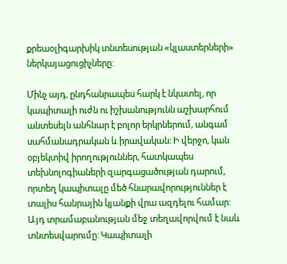քրեաօլիգարխիկ տնտեսության «կլաստերների» ներկայացուցիչները:

Մինչ այդ, ընդհանրապես հարկ է նկատել, որ կապիտալի ուժն ու իշխանությունն աշխարհում անտեսելն անհնար է բոլոր երկրներում, անգամ սահմանադրական և իրավական: Ի վերջո, կան օբյեկտիվ իրողություններ, հատկապես տեխնոլոգիաների զարգացածության դարում, որտեղ կապիտալը մեծ հնարավորություններ է տալիս հանրային կյանքի վրա ազդելու համար: Այդ տրամաբանության մեջ տեղավորվում է նաև տնտեսվարումը: Կապիտալի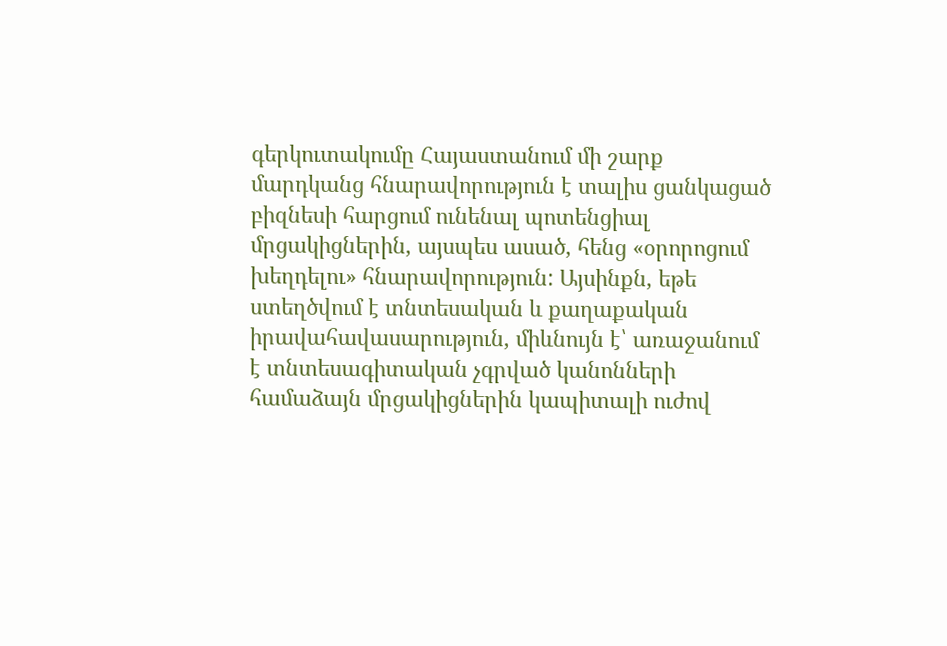գերկուտակումը Հայաստանում մի շարք մարդկանց հնարավորություն է տալիս ցանկացած բիզնեսի հարցում ունենալ պոտենցիալ մրցակիցներին, այսպես ասած, հենց «օրորոցում խեղդելու» հնարավորություն: Այսինքն, եթե ստեղծվում է տնտեսական և քաղաքական իրավահավասարություն, միևնույն է՝ առաջանում է տնտեսագիտական չգրված կանոնների համաձայն մրցակիցներին կապիտալի ուժով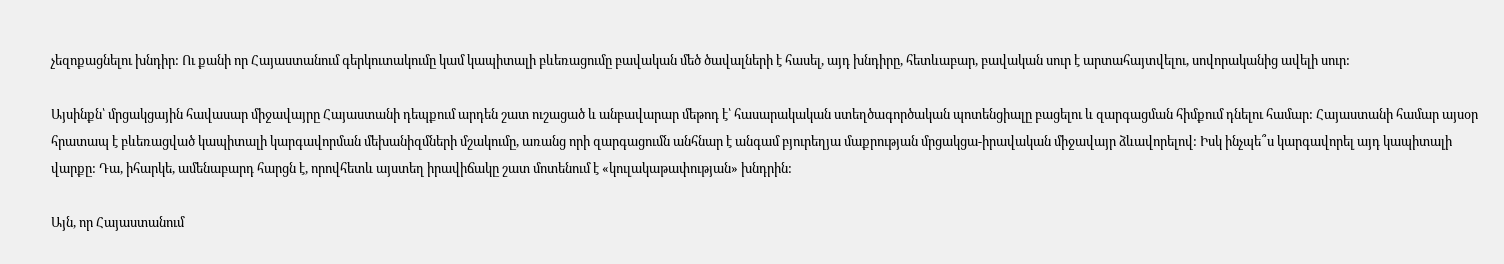չեզոքացնելու խնդիր: Ու քանի որ Հայաստանում գերկուտակումը կամ կապիտալի բևեռացումը բավական մեծ ծավալների է հասել, այդ խնդիրը, հետևաբար, բավական սուր է արտահայտվելու, սովորականից ավելի սուր:

Այսինքն՝ մրցակցային հավասար միջավայրը Հայաստանի դեպքում արդեն շատ ուշացած և անբավարար մեթոդ է՝ հասարակական ստեղծագործական պոտենցիալը բացելու և զարգացման հիմքում դնելու համար: Հայաստանի համար այսօր հրատապ է բևեռացված կապիտալի կարգավորման մեխանիզմների մշակումը, առանց որի զարգացումն անհնար է անգամ բյուրեղյա մաքրության մրցակցա-իրավական միջավայր ձևավորելով: Իսկ ինչպե՞ս կարգավորել այդ կապիտալի վարքը: Դա, իհարկե, ամենաբարդ հարցն է, որովհետև այստեղ իրավիճակը շատ մոտենում է «կուլակաթափության» խնդրին:

Այն, որ Հայաստանում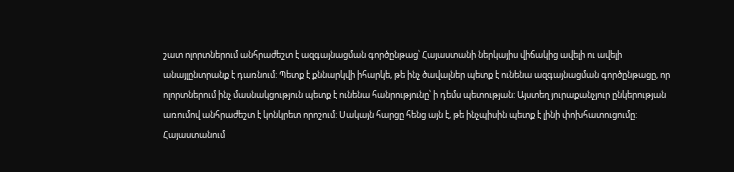շատ ոլորտներում անհրաժեշտ է ազգայնացման գործընթաց՝ Հայաստանի ներկայիս վիճակից ավելի ու ավելի անայլընտրանք է դառնում: Պետք է քննարկվի իհարկե, թե ինչ ծավալներ պետք է ունենա ազգայնացման գործընթացը, որ ոլորտներում ինչ մասնակցություն պետք է ունենա հանրությունը՝ ի դեմս պետության: Այստեղ յուրաքանչյուր ընկերության առումով անհրաժեշտ է կոնկրետ որոշում: Սակայն հարցը հենց այն է, թե ինչպիսին պետք է լինի փոխհատուցումը: Հայաստանում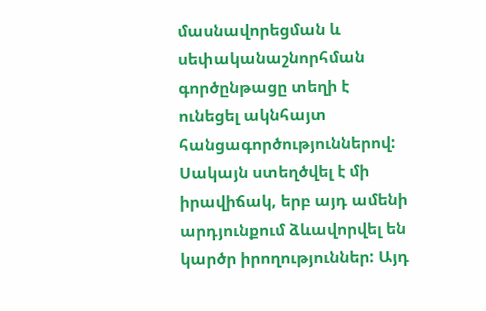մասնավորեցման և սեփականաշնորհման գործընթացը տեղի է ունեցել ակնհայտ հանցագործություններով: Սակայն ստեղծվել է մի իրավիճակ, երբ այդ ամենի արդյունքում ձևավորվել են կարծր իրողություններ: Այդ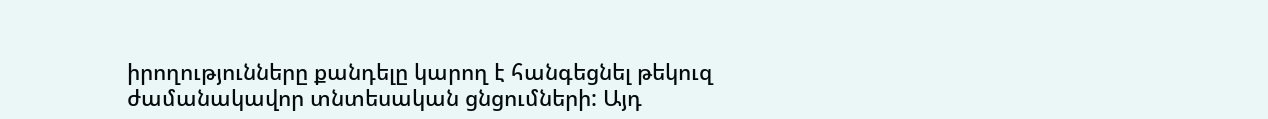իրողությունները քանդելը կարող է հանգեցնել թեկուզ ժամանակավոր տնտեսական ցնցումների: Այդ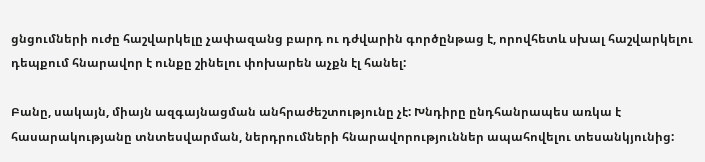ցնցումների ուժը հաշվարկելը չափազանց բարդ ու դժվարին գործընթաց է, որովհետև սխալ հաշվարկելու դեպքում հնարավոր է ունքը շինելու փոխարեն աչքն էլ հանել:

Բանը, սակայն, միայն ազգայնացման անհրաժեշտությունը չէ: Խնդիրը ընդհանրապես առկա է հասարակությանը տնտեսվարման, ներդրումների հնարավորություններ ապահովելու տեսանկյունից: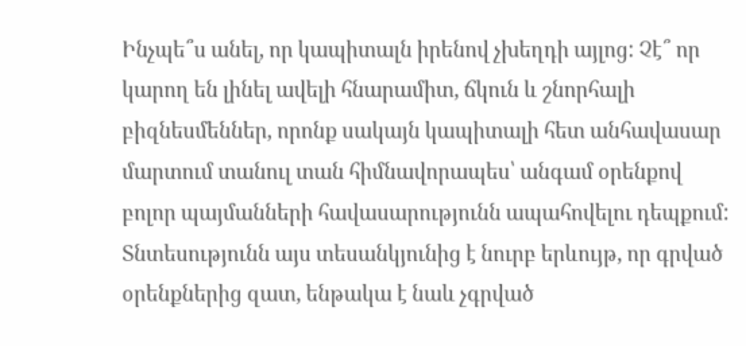Ինչպե՞ս անել, որ կապիտալն իրենով չխեղդի այլոց: Չէ՞ որ կարող են լինել ավելի հնարամիտ, ճկուն և շնորհալի բիզնեսմեններ, որոնք սակայն կապիտալի հետ անհավասար մարտում տանուլ տան հիմնավորապես՝ անգամ օրենքով բոլոր պայմանների հավասարությունն ապահովելու դեպքում: Տնտեսությունն այս տեսանկյունից է նուրբ երևույթ, որ գրված օրենքներից զատ, ենթակա է նաև չգրված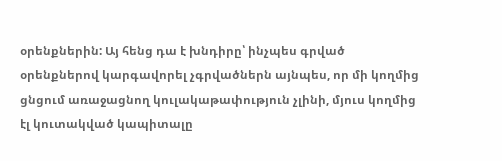օրենքներին: Այ հենց դա է խնդիրը՝ ինչպես գրված օրենքներով կարգավորել չգրվածներն այնպես, որ մի կողմից ցնցում առաջացնող կուլակաթափություն չլինի, մյուս կողմից էլ կուտակված կապիտալը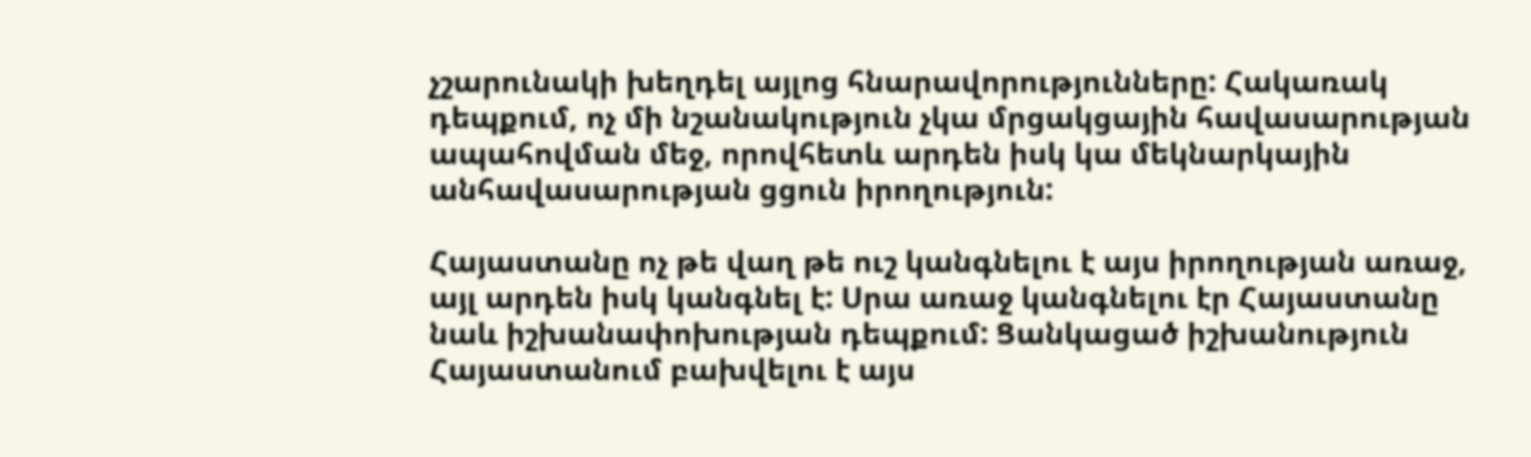չշարունակի խեղդել այլոց հնարավորությունները: Հակառակ դեպքում, ոչ մի նշանակություն չկա մրցակցային հավասարության ապահովման մեջ, որովհետև արդեն իսկ կա մեկնարկային անհավասարության ցցուն իրողություն:

Հայաստանը ոչ թե վաղ թե ուշ կանգնելու է այս իրողության առաջ, այլ արդեն իսկ կանգնել է: Սրա առաջ կանգնելու էր Հայաստանը նաև իշխանափոխության դեպքում: Ցանկացած իշխանություն Հայաստանում բախվելու է այս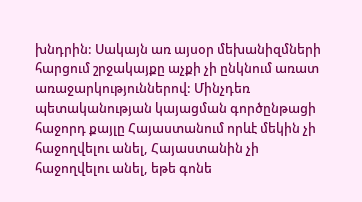խնդրին: Սակայն առ այսօր մեխանիզմների հարցում շրջակայքը աչքի չի ընկնում առատ առաջարկություններով: Մինչդեռ պետականության կայացման գործընթացի հաջորդ քայլը Հայաստանում որևէ մեկին չի հաջողվելու անել, Հայաստանին չի հաջողվելու անել, եթե գոնե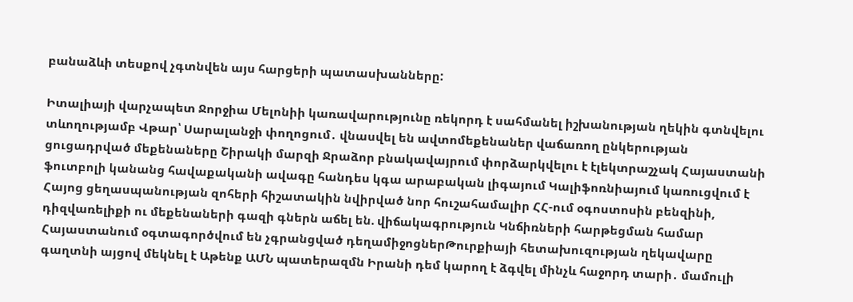բանաձևի տեսքով չգտնվեն այս հարցերի պատասխանները:

Իտալիայի վարչապետ Ջորջիա Մելոնիի կառավարությունը ռեկորդ է սահմանել իշխանության ղեկին գտնվելու տևողությամբ Վթար՝ Սարալանջի փողոցում․ վնասվել են ավտոմեքենաներ վաճառող ընկերության ցուցադրված մեքենաները Շիրակի մարզի Ջրաձոր բնակավայրում փորձարկվելու է էլեկտրաշչակ Հայաստանի ֆուտբոլի կանանց հավաքականի ավագը հանդես կգա արաբական լիգայում Կալիֆոռնիայում կառուցվում է Հայոց ցեղասպանության զոհերի հիշատակին նվիրված նոր հուշահամալիր ՀՀ-ում օգոստոսին բենզինի, դիզվառելիքի ու մեքենաների գազի գներն աճել են. վիճակագրություն Կնճիռների հարթեցման համար Հայաստանում օգտագործվում են չգրանցված դեղամիջոցներԹուրքիայի հետախուզության ղեկավարը գաղտնի այցով մեկնել է Աթենք ԱՄՆ պատերազմն Իրանի դեմ կարող է ձգվել մինչև հաջորդ տարի․ մամուլի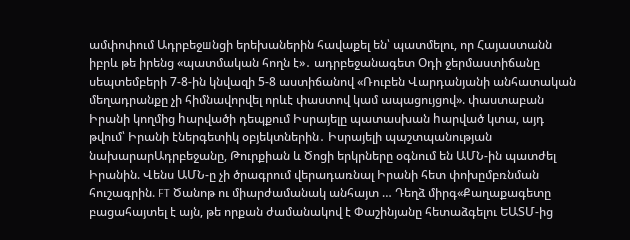ամփոփում Ադրբեջшնցի երեխաներին հավաքել են՝ պատմելու, որ Հայաստանն իբրև թե իրենց «պատմական հողն է»․ ադրբեջանագետ Օդի ջերմաստիճանը սեպտեմբերի 7-8-ին կնվազի 5-8 աստիճանով «Ռուբեն Վարդանյանի անհատական մեղադրանքը չի հիմնավորվել որևէ փաստով կամ ապացույցով». փաստաբան Իրանի կողմից hարվածի դեպքում Իսրայելը պատասխան hարված կտա, այդ թվում՝ Իրանի էներգետիկ օբյեկտներին․ Իսրայելի պաշտպանության նախարարԱդրբեջանը, Թուրքիան և Ծոցի երկրները օգնում են ԱՄՆ-ին պատժել Իրանին. Վենս ԱՄՆ-ը չի ծրագրում վերադառնալ Իրանի հետ փոխըմբռնման հուշագրին. FT Ծանոթ ու միարժամանակ անհայտ … Դեղձ միրգ«Քաղաքագետը բացահայտել է այն, թե որքան ժամանակով է Փաշինյանը հետաձգելու ԵԱՏՄ-ից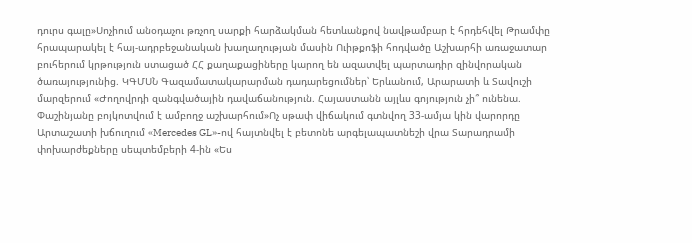դուրս գալը»Սոչիում անօդաչու թռչող սարքի հարձակման հետևանքով նավթամբար է հրդեհվել Թրամփը հրապարակել է հայ-ադրբեջանական խաղաղության մասին Ուիթքոֆի հոդվածը Աշխարհի առաջատար բուհերում կրթություն ստացած ՀՀ քաղաքացիները կարող են ազատվել պարտադիր զինվորական ծառայությունից. ԿԳՄՍՆ Գազամատակարարման դադարեցումներ՝ Երևանում, Արարատի և Տավուշի մարզերում «Ժողովրդի զանգվածային դավաճանություն. Հայաստանն այլևս գոյություն չի՞ ունենա. Փաշինյանը բոյկոտվում է ամբողջ աշխարհում»Ոչ սթափ վիճակում գտնվող 33-ամյա կին վարորդը Արտաշատի խճուղում «Mercedes GL»-ով հայտնվել է բետոնե արգելապատնեշի վրա Տարադրամի փոխարժեքները սեպտեմբերի 4-ին «Ես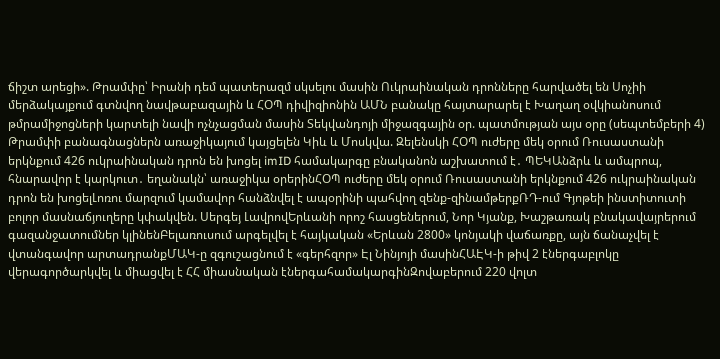ճիշտ արեցի». Թրամփը՝ Իրանի դեմ պատերազմ սկսելու մասին Ուկրաինական դրոնները հարվածել են Սոչիի մերձակայքում գտնվող նավթաբազային և ՀՕՊ դիվիզիոնին ԱՄՆ բանակը հայտարարել է Խաղաղ օվկիանոսում թմրամիջոցների կարտելի նավի ոչնչացման մասին Տեկվանդոյի միջազգային օր. պատմության այս օրը (սեպտեմբերի 4) Թրամփի բանագնացներն առաջիկայում կայցելեն Կիև և Մոսկվա. Զելենսկի ՀՕՊ ուժերը մեկ օրում Ռուսաստանի երկնքում 426 ուկրաինական դրոն են խոցել imID համակարգը բնականոն աշխատում է․ ՊԵԿԱնձրև և ամպրոպ, հնարավոր է կարկուտ․ եղանակն՝ առաջիկա օրերինՀՕՊ ուժերը մեկ օրում Ռուսաստանի երկնքում 426 ուկրաինական դրոն են խոցելԼոռու մարզում կամավոր հանձնվել է ապօրինի պահվող զենք-զինամթերքՌԴ-ում Գյոթեի ինստիտուտի բոլոր մասնաճյուղերը կփակվեն. Սերգեյ ԼավրովԵրևանի որոշ հասցեներում, Նոր Կյանք, Խաշթառակ բնակավայրերում գազանջատումներ կլինենԲելառուսում արգելվել է հայկական «Երևան 2800» կոնյակի վաճառքը, այն ճանաչվել է վտանգավոր արտադրանքՄԱԿ-ը զգուշացնում է «գերհզոր» Էլ Նինյոյի մասինՀԱԷԿ-ի թիվ 2 էներգաբլոկը վերագործարկվել և միացվել է ՀՀ միասնական էներգահամակարգինԶովաբերում 220 վոլտ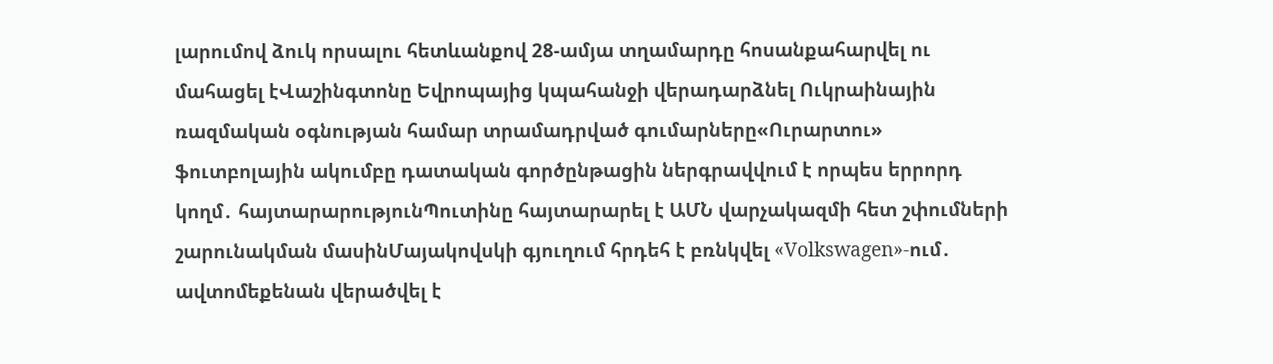լարումով ձուկ որսալու հետևանքով 28-ամյա տղամարդը հոսանքահարվել ու մահացել էՎաշինգտոնը Եվրոպայից կպահանջի վերադարձնել Ուկրաինային ռազմական օգնության համար տրամադրված գումարները«Ուրարտու» ֆուտբոլային ակումբը դատական գործընթացին ներգրավվում է որպես երրորդ կողմ․ հայտարարությունՊուտինը հայտարարել է ԱՄՆ վարչակազմի հետ շփումների շարունակման մասինՄայակովսկի գյուղում հրդեհ է բռնկվել «Volkswagen»-ում․ ավտոմեքենան վերածվել է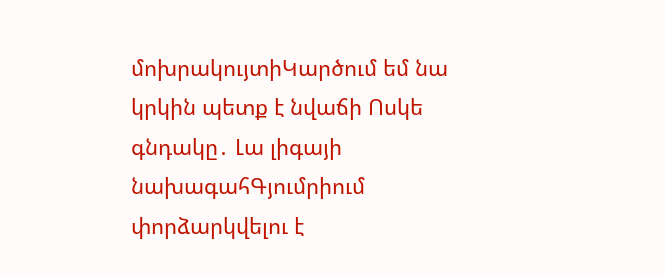մոխրակույտիԿարծում եմ նա կրկին պետք է նվաճի Ոսկե գնդակը․ Լա լիգայի նախագահԳյումրիում փորձարկվելու է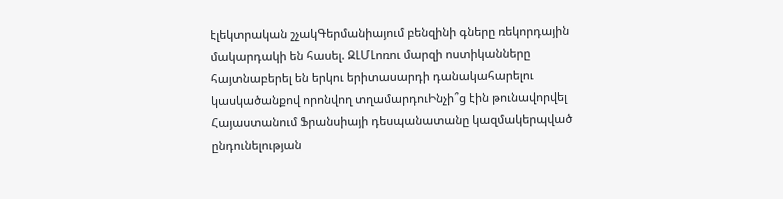էլեկտրական շչակԳերմանիայում բենզինի գները ռեկորդային մակարդակի են հասել. ԶԼՄԼոռու մարզի ոստիկանները հայտնաբերել են երկու երիտասարդի դանակահարելու կասկածանքով որոնվող տղամարդուԻնչի՞ց էին թունավորվել Հայաստանում Ֆրանսիայի դեսպանատանը կազմակերպված ընդունելության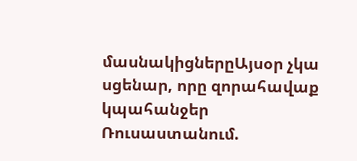մասնակիցներըԱյսօր չկա սցենար, որը զորահավաք կպահանջեր Ռուսաստանում.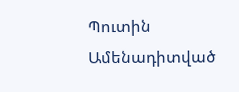Պուտին
Ամենադիտված